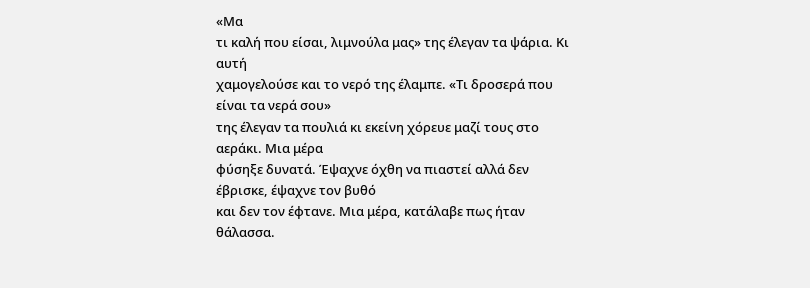«Μα
τι καλή που είσαι, λιμνούλα μας» της έλεγαν τα ψάρια. Κι αυτή
χαμογελούσε και το νερό της έλαμπε. «Τι δροσερά που είναι τα νερά σου»
της έλεγαν τα πουλιά κι εκείνη χόρευε μαζί τους στο αεράκι. Μια μέρα
φύσηξε δυνατά. Έψαχνε όχθη να πιαστεί αλλά δεν έβρισκε, έψαχνε τον βυθό
και δεν τον έφτανε. Μια μέρα, κατάλαβε πως ήταν θάλασσα.